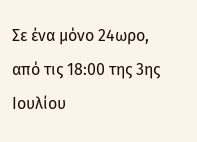Σε ένα μόνο 24ωρο, από τις 18:00 της 3ης Ιουλίου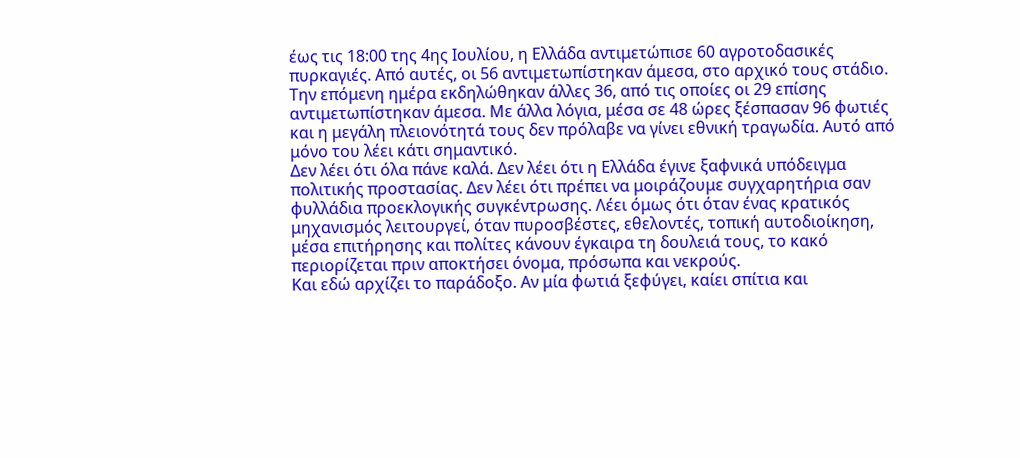έως τις 18:00 της 4ης Ιουλίου, η Ελλάδα αντιμετώπισε 60 αγροτοδασικές πυρκαγιές. Από αυτές, οι 56 αντιμετωπίστηκαν άμεσα, στο αρχικό τους στάδιο. Την επόμενη ημέρα εκδηλώθηκαν άλλες 36, από τις οποίες οι 29 επίσης αντιμετωπίστηκαν άμεσα. Με άλλα λόγια, μέσα σε 48 ώρες ξέσπασαν 96 φωτιές και η μεγάλη πλειονότητά τους δεν πρόλαβε να γίνει εθνική τραγωδία. Αυτό από μόνο του λέει κάτι σημαντικό.
Δεν λέει ότι όλα πάνε καλά. Δεν λέει ότι η Ελλάδα έγινε ξαφνικά υπόδειγμα πολιτικής προστασίας. Δεν λέει ότι πρέπει να μοιράζουμε συγχαρητήρια σαν φυλλάδια προεκλογικής συγκέντρωσης. Λέει όμως ότι όταν ένας κρατικός μηχανισμός λειτουργεί, όταν πυροσβέστες, εθελοντές, τοπική αυτοδιοίκηση, μέσα επιτήρησης και πολίτες κάνουν έγκαιρα τη δουλειά τους, το κακό περιορίζεται πριν αποκτήσει όνομα, πρόσωπα και νεκρούς.
Και εδώ αρχίζει το παράδοξο. Αν μία φωτιά ξεφύγει, καίει σπίτια και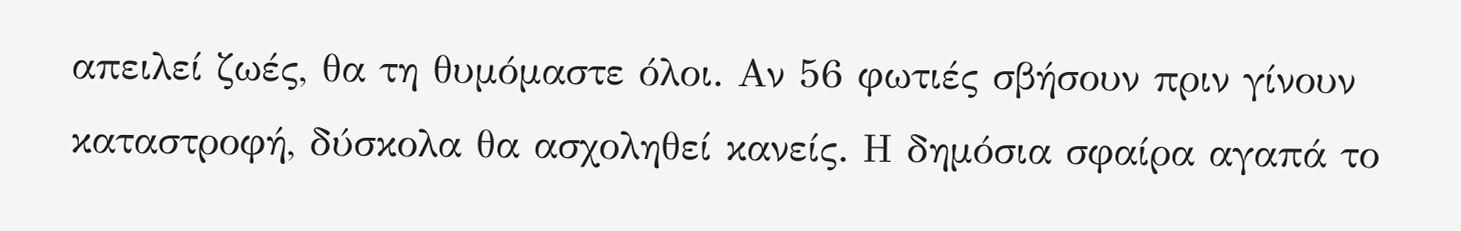απειλεί ζωές, θα τη θυμόμαστε όλοι. Αν 56 φωτιές σβήσουν πριν γίνουν καταστροφή, δύσκολα θα ασχοληθεί κανείς. Η δημόσια σφαίρα αγαπά το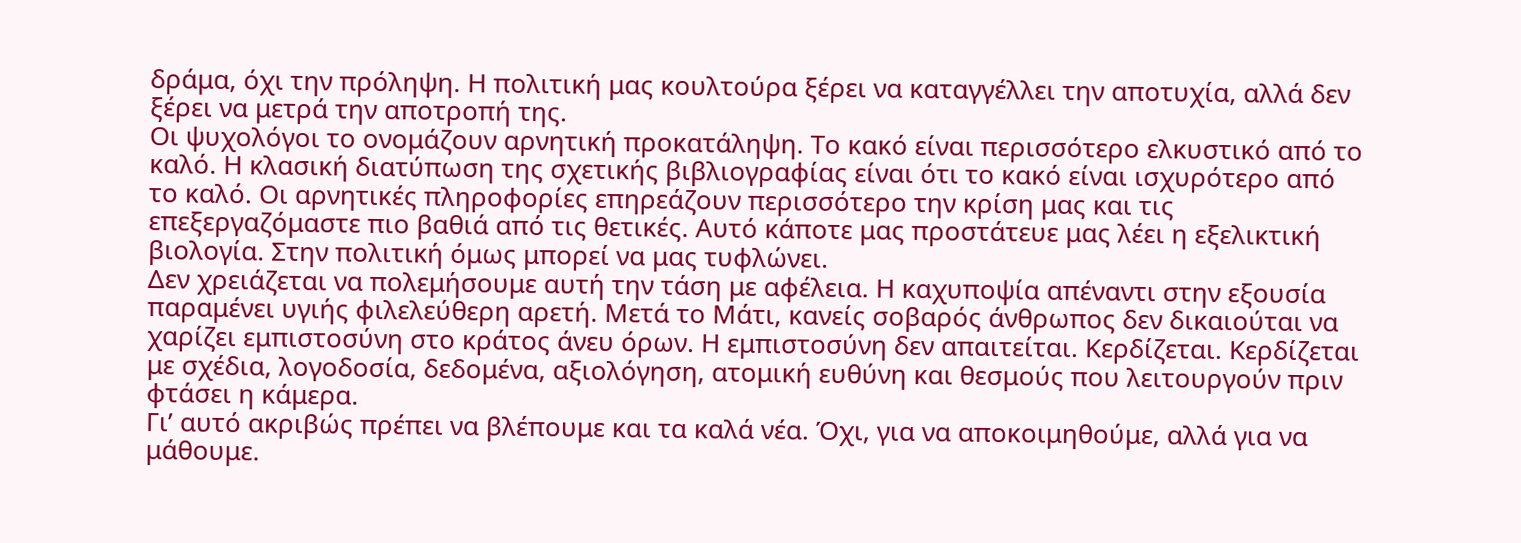δράμα, όχι την πρόληψη. Η πολιτική μας κουλτούρα ξέρει να καταγγέλλει την αποτυχία, αλλά δεν ξέρει να μετρά την αποτροπή της.
Οι ψυχολόγοι το ονομάζουν αρνητική προκατάληψη. Το κακό είναι περισσότερο ελκυστικό από το καλό. Η κλασική διατύπωση της σχετικής βιβλιογραφίας είναι ότι το κακό είναι ισχυρότερο από το καλό. Οι αρνητικές πληροφορίες επηρεάζουν περισσότερο την κρίση μας και τις επεξεργαζόμαστε πιο βαθιά από τις θετικές. Αυτό κάποτε μας προστάτευε μας λέει η εξελικτική βιολογία. Στην πολιτική όμως μπορεί να μας τυφλώνει.
Δεν χρειάζεται να πολεμήσουμε αυτή την τάση με αφέλεια. Η καχυποψία απέναντι στην εξουσία παραμένει υγιής φιλελεύθερη αρετή. Μετά το Μάτι, κανείς σοβαρός άνθρωπος δεν δικαιούται να χαρίζει εμπιστοσύνη στο κράτος άνευ όρων. Η εμπιστοσύνη δεν απαιτείται. Κερδίζεται. Κερδίζεται με σχέδια, λογοδοσία, δεδομένα, αξιολόγηση, ατομική ευθύνη και θεσμούς που λειτουργούν πριν φτάσει η κάμερα.
Γι’ αυτό ακριβώς πρέπει να βλέπουμε και τα καλά νέα. Όχι, για να αποκοιμηθούμε, αλλά για να μάθουμε.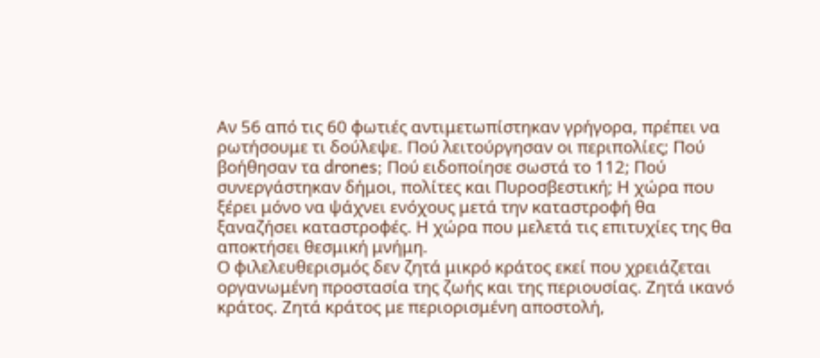Αν 56 από τις 60 φωτιές αντιμετωπίστηκαν γρήγορα, πρέπει να ρωτήσουμε τι δούλεψε. Πού λειτούργησαν οι περιπολίες; Πού βοήθησαν τα drones; Πού ειδοποίησε σωστά το 112; Πού συνεργάστηκαν δήμοι, πολίτες και Πυροσβεστική; Η χώρα που ξέρει μόνο να ψάχνει ενόχους μετά την καταστροφή θα ξαναζήσει καταστροφές. Η χώρα που μελετά τις επιτυχίες της θα αποκτήσει θεσμική μνήμη.
Ο φιλελευθερισμός δεν ζητά μικρό κράτος εκεί που χρειάζεται οργανωμένη προστασία της ζωής και της περιουσίας. Ζητά ικανό κράτος. Ζητά κράτος με περιορισμένη αποστολή,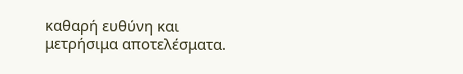καθαρή ευθύνη και μετρήσιμα αποτελέσματα.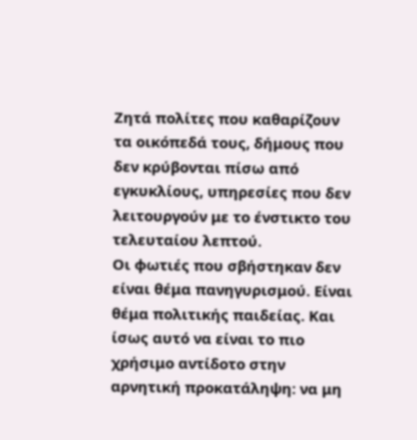Ζητά πολίτες που καθαρίζουν τα οικόπεδά τους, δήμους που δεν κρύβονται πίσω από εγκυκλίους, υπηρεσίες που δεν λειτουργούν με το ένστικτο του τελευταίου λεπτού.
Οι φωτιές που σβήστηκαν δεν είναι θέμα πανηγυρισμού. Είναι θέμα πολιτικής παιδείας. Και ίσως αυτό να είναι το πιο χρήσιμο αντίδοτο στην αρνητική προκατάληψη: να μη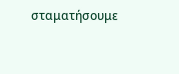σταματήσουμε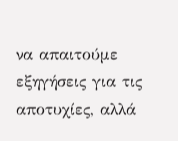να απαιτούμε εξηγήσεις για τις αποτυχίες, αλλά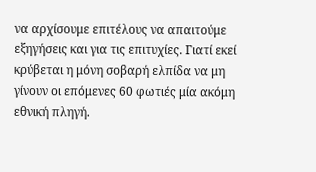να αρχίσουμε επιτέλους να απαιτούμε εξηγήσεις και για τις επιτυχίες. Γιατί εκεί κρύβεται η μόνη σοβαρή ελπίδα να μη γίνουν οι επόμενες 60 φωτιές μία ακόμη εθνική πληγή.